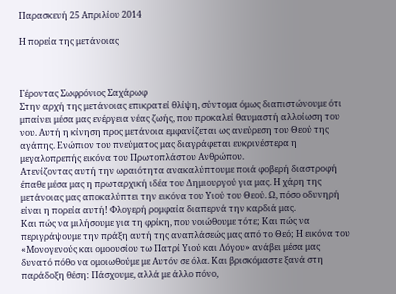Παρασκευή 25 Απριλίου 2014

Η πορεία της μετάνοιας



Γέροντας Σωφρόνιος Σαχάρωφ
Στην αρχή της μετάνοιας επικρατεί θλίψη, σύντομα όμως διαπιστώνουμε ότι μπαίνει μέσα μας ενέργεια νέας ζωής, που προκαλεί θαυμαστή αλλοίωση του νου. Αυτή η κίνηση προς μετάνοια εμφανίζεται ως ανεύρεση του Θεού της αγάπης. Ενώπιον του πνεύματος μας διαγράφεται ευκρινέστερα η μεγαλοπρεπής εικόνα του Πρωτοπλάστου Ανθρώπου.
Ατενίζοντας αυτή την ωραιότητα ανακαλύπτουμε ποιά φοβερή διαστροφή έπαθε μέσα μας η πρωταρχική ιδέα του Δημιουργού για μας. Η χάρη της μετάνοιας μας αποκαλύπτει την εικόνα του Υιού του Θεού. Ω, πόσο οδυνηρή είναι η πορεία αυτή! Φλογερή ρομφαία διαπερνά την καρδιά μας.
Και πώς να μιλήσουμε για τη φρίκη, που νοιώθουμε τότε; Και πώς να περιγράψουμε την πράξη αυτή της αναπλάσεώς μας από το Θεό; Η εικόνα του «Μονογενούς και ομοουσίου τω Πατρί Υιού και Λόγου» ανάβει μέσα μας δυνατό πόθο να ομοιωθούμε με Αυτόν σε όλα. Και βρισκόμαστε ξανά στη παράδοξη θέση: Πάσχουμε, αλλά με άλλο πόνο,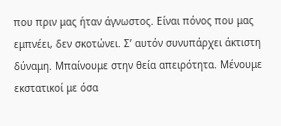που πριν μας ήταν άγνωστος. Είναι πόνος που μας εμπνέει, δεν σκοτώνει. Σ’ αυτόν συνυπάρχει άκτιστη δύναμη. Μπαίνουμε στην θεία απειρότητα. Μένουμε εκστατικοί με όσα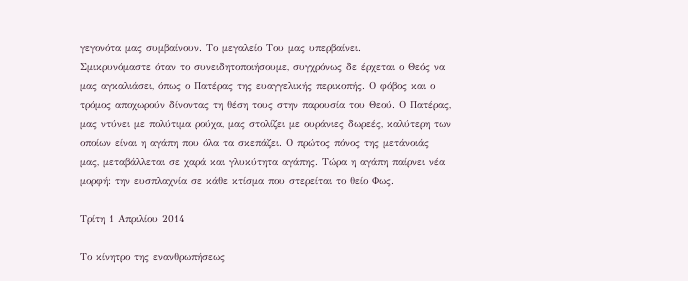γεγονότα μας συμβαίνουν. Το μεγαλείο Του μας υπερβαίνει.
Σμικρυνόμαστε όταν το συνειδητοποιήσουμε, συγχρόνως δε έρχεται ο Θεός να μας αγκαλιάσει, όπως ο Πατέρας της ευαγγελικής περικοπής. Ο φόβος και ο τρόμος αποχωρούν δίνοντας τη θέση τους στην παρουσία του Θεού. Ο Πατέρας, μας ντύνει με πολύτιμα ρούχα, μας στολίζει με ουράνιες δωρεές, καλύτερη των οποίων είναι η αγάπη που όλα τα σκεπάζει. Ο πρώτος πόνος της μετάνοιάς μας, μεταβάλλεται σε χαρά και γλυκύτητα αγάπης. Τώρα η αγάπη παίρνει νέα μορφή: την ευσπλαχνία σε κάθε κτίσμα που στερείται το θείο Φως.

Τρίτη 1 Απριλίου 2014

Το κίνητρο της ενανθρωπήσεως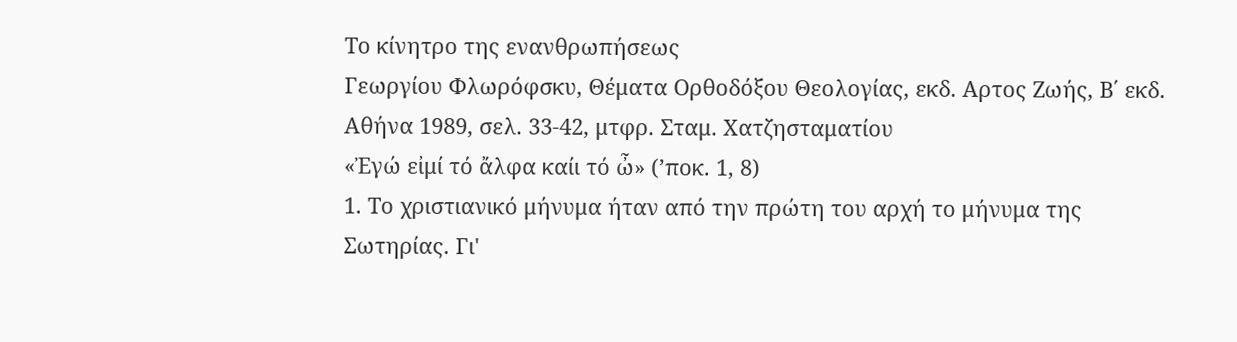Το κίνητρο της ενανθρωπήσεως
Γεωργίου Φλωρόφσκυ, Θέματα Ορθοδόξου Θεολογίας, εκδ. Aρτος Ζωής, Β΄ εκδ. Αθήνα 1989, σελ. 33-42, μτφρ. Σταμ. Χατζησταματίου
«Ἐγώ εἰμί τό ἄλφα καίι τό ὦ» (ʼποκ. 1, 8)
1. Το χριστιανικό μήνυμα ήταν από την πρώτη του αρχή το μήνυμα της Σωτηρίας. Γι'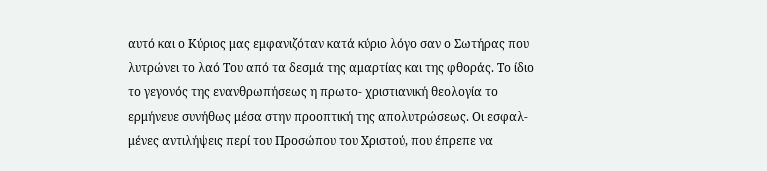αυτό και ο Κύριος μας εμφανιζόταν κατά κύριο λόγο σαν ο Σωτήρας που λυτρώνει το λαό Του από τα δεσμά της αμαρτίας και της φθοράς. Το ίδιο το γεγονός της ενανθρωπήσεως η πρωτο- χριστιανική θεολογία το ερμήνευε συνήθως μέσα στην προοπτική της απολυτρώσεως. Οι εσφαλ- μένες αντιλήψεις περί του Προσώπου του Χριστού, που έπρεπε να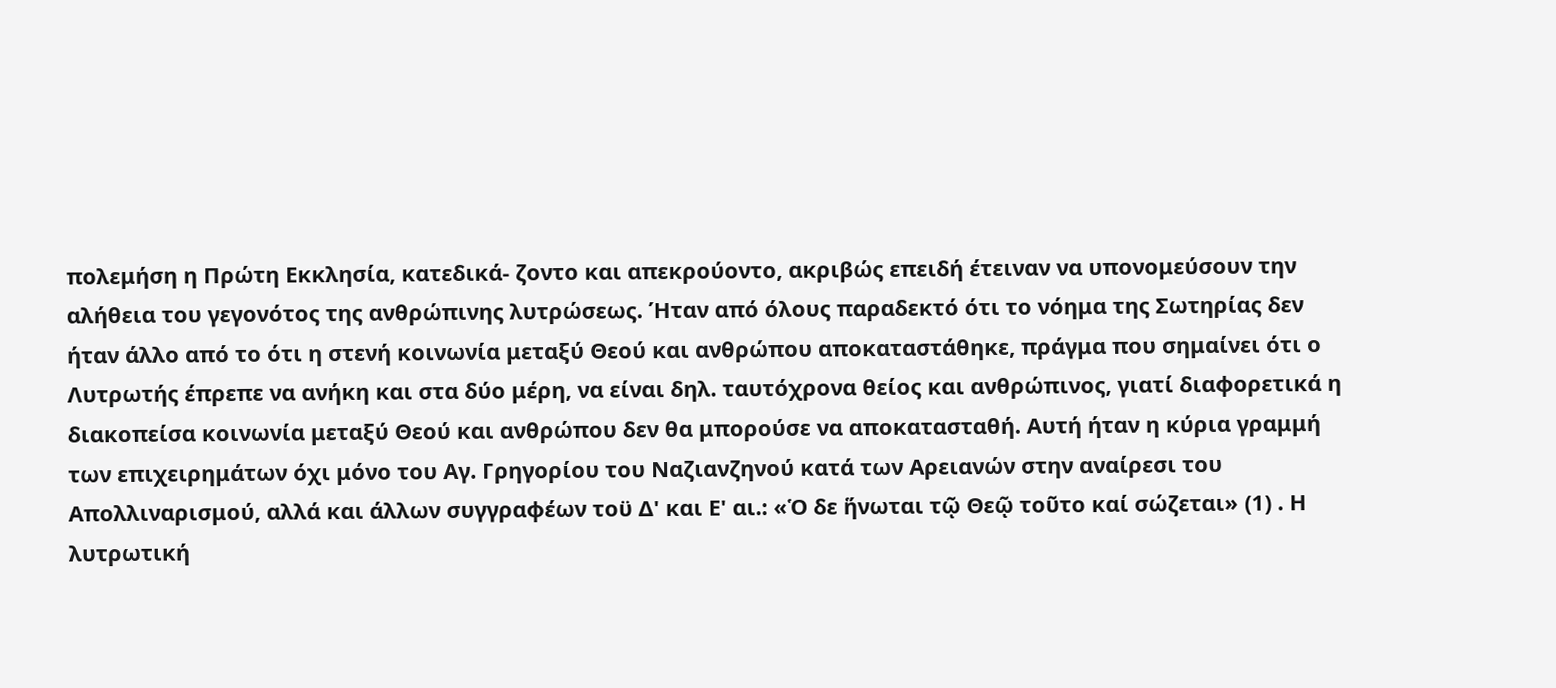πολεμήση η Πρώτη Εκκλησία, κατεδικά- ζοντο και απεκρούοντο, ακριβώς επειδή έτειναν να υπονομεύσουν την αλήθεια του γεγονότος της ανθρώπινης λυτρώσεως. Ήταν από όλους παραδεκτό ότι το νόημα της Σωτηρίας δεν ήταν άλλο από το ότι η στενή κοινωνία μεταξύ Θεού και ανθρώπου αποκαταστάθηκε, πράγμα που σημαίνει ότι ο Λυτρωτής έπρεπε να ανήκη και στα δύο μέρη, να είναι δηλ. ταυτόχρονα θείος και ανθρώπινος, γιατί διαφορετικά η διακοπείσα κοινωνία μεταξύ Θεού και ανθρώπου δεν θα μπορούσε να αποκατασταθή. Αυτή ήταν η κύρια γραμμή των επιχειρημάτων όχι μόνο του Αγ. Γρηγορίου του Ναζιανζηνού κατά των Αρειανών στην αναίρεσι του Απολλιναρισμού, αλλά και άλλων συγγραφέων τοϋ Δ' και Ε' αι.: «Ὁ δε ἥνωται τῷ Θεῷ τοῦτο καί σώζεται» (1) . Η λυτρωτική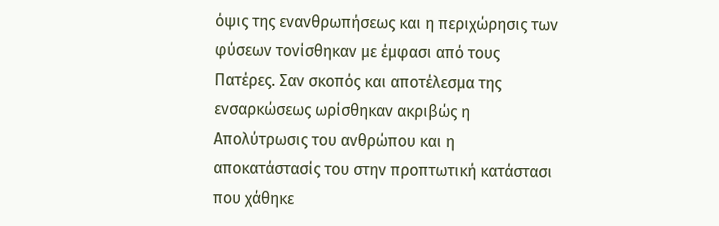όψις της ενανθρωπήσεως και η περιχώρησις των φύσεων τονίσθηκαν με έμφασι από τους Πατέρες. Σαν σκοπός και αποτέλεσμα της ενσαρκώσεως ωρίσθηκαν ακριβώς η Απολύτρωσις του ανθρώπου και η αποκατάστασίς του στην προπτωτική κατάστασι που χάθηκε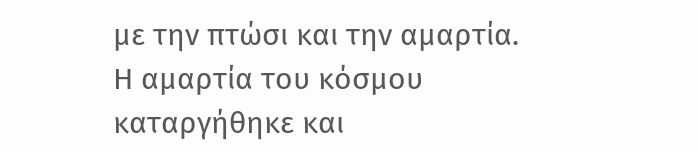με την πτώσι και την αμαρτία. Η αμαρτία του κόσμου καταργήθηκε και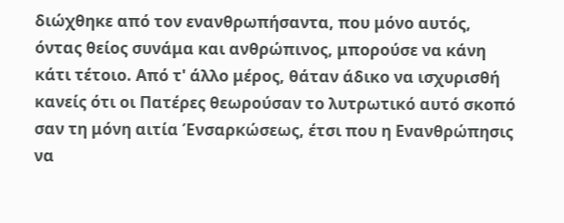διώχθηκε από τον ενανθρωπήσαντα, που μόνο αυτός, όντας θείος συνάμα και ανθρώπινος, μπορούσε να κάνη κάτι τέτοιο. Από τ' άλλο μέρος, θάταν άδικο να ισχυρισθή κανείς ότι οι Πατέρες θεωρούσαν το λυτρωτικό αυτό σκοπό σαν τη μόνη αιτία Ένσαρκώσεως, έτσι που η Ενανθρώπησις να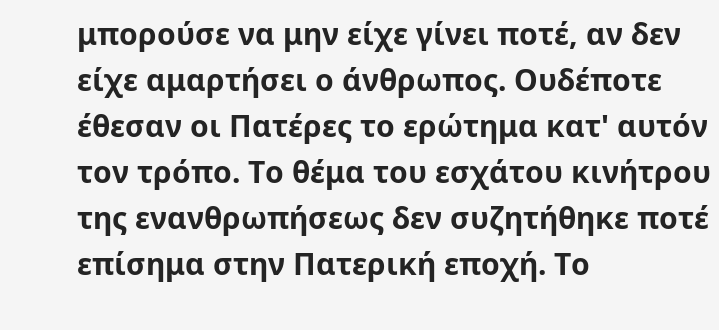μπορούσε να μην είχε γίνει ποτέ, αν δεν είχε αμαρτήσει ο άνθρωπος. Ουδέποτε έθεσαν οι Πατέρες το ερώτημα κατ' αυτόν τον τρόπο. Το θέμα του εσχάτου κινήτρου της ενανθρωπήσεως δεν συζητήθηκε ποτέ επίσημα στην Πατερική εποχή. Το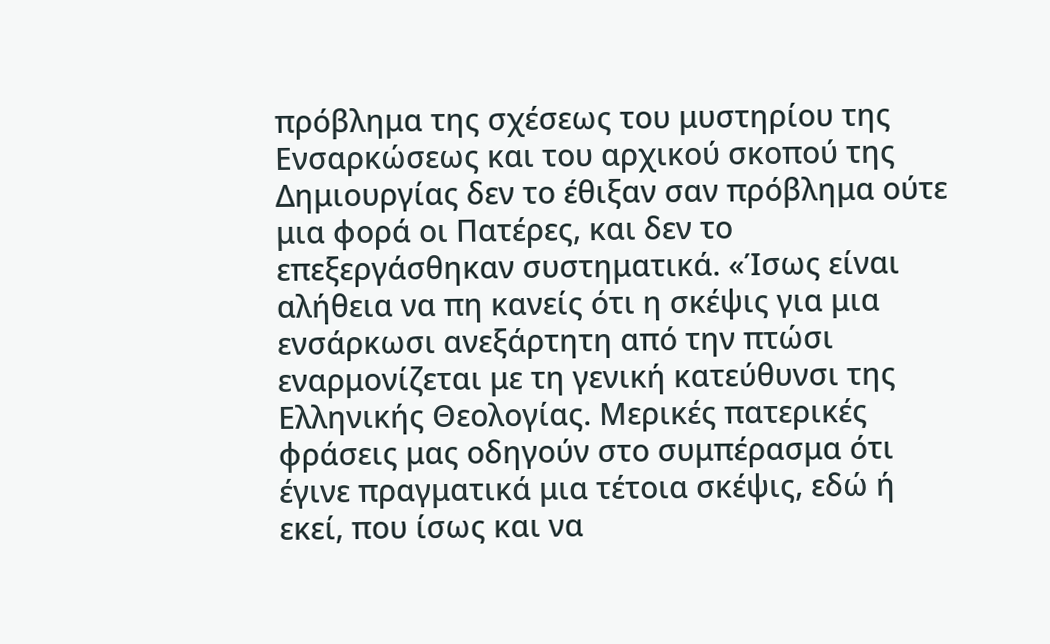πρόβλημα της σχέσεως του μυστηρίου της Ενσαρκώσεως και του αρχικού σκοπού της Δημιουργίας δεν το έθιξαν σαν πρόβλημα ούτε μια φορά οι Πατέρες, και δεν το επεξεργάσθηκαν συστηματικά. «Ίσως είναι αλήθεια να πη κανείς ότι η σκέψις για μια ενσάρκωσι ανεξάρτητη από την πτώσι εναρμονίζεται με τη γενική κατεύθυνσι της Ελληνικής Θεολογίας. Μερικές πατερικές φράσεις μας οδηγούν στο συμπέρασμα ότι έγινε πραγματικά μια τέτοια σκέψις, εδώ ή εκεί, που ίσως και να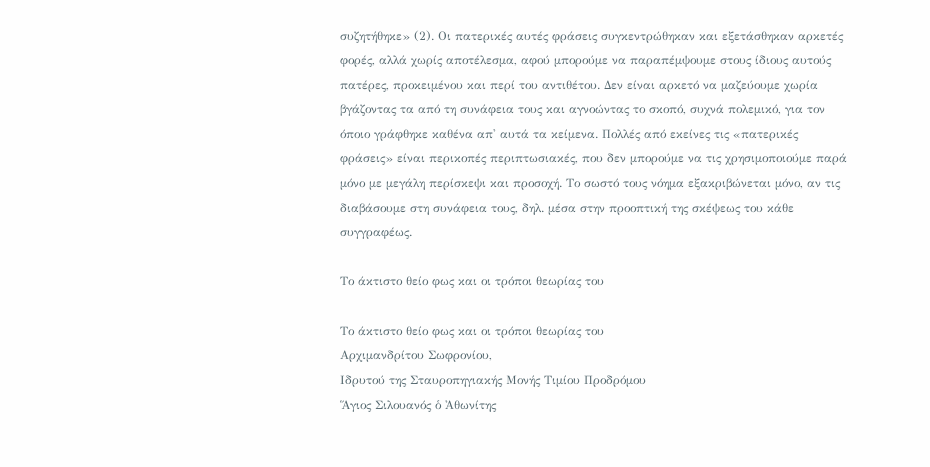συζητήθηκε» (2). Οι πατερικές αυτές φράσεις συγκεντρώθηκαν και εξετάσθηκαν αρκετές φορές, αλλά χωρίς αποτέλεσμα, αφού μπορούμε να παραπέμψουμε στους ίδιους αυτούς πατέρες, προκειμένου και περί του αντιθέτου. Δεν είναι αρκετό να μαζεύουμε χωρία βγάζοντας τα από τη συνάφεια τους και αγνοώντας το σκοπό, συχνά πολεμικό, για τον όποιο γράφθηκε καθένα απ' αυτά τα κείμενα. Πολλές από εκείνες τις «πατερικές φράσεις» είναι περικοπές περιπτωσιακές, που δεν μπορούμε να τις χρησιμοποιούμε παρά μόνο με μεγάλη περίσκεψι και προσοχή. Το σωστό τους νόημα εξακριβώνεται μόνο, αν τις διαβάσουμε στη συνάφεια τους, δηλ. μέσα στην προοπτική της σκέψεως του κάθε συγγραφέως.

Το άκτιστο θείο φως και οι τρόποι θεωρίας του

Το άκτιστο θείο φως και οι τρόποι θεωρίας του
Αρχιμανδρίτου Σωφρονίου,
Ιδρυτού της Σταυροπηγιακής Μονής Τιμίου Προδρόμου
Ἅγιος Σιλουανός ὁ Ἀθωνίτης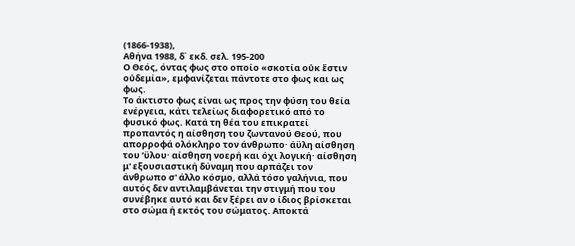(1866-1938),
Αθήνα 1988, δ΄ εκδ. σελ. 195-200
Ο Θεός, όντας φως στο οποίο «σκοτία οὐκ ἔστιν οὐδεμία», εμφανίζεται πάντοτε στο φως και ως φως.
Το άκτιστο φως είναι ως προς την φύση του θεία ενέργεια, κάτι τελείως διαφορετικό από το φυσικό φως. Κατά τη θέα του επικρατεί προπαντός η αίσθηση του ζωντανού Θεού, που απορροφά ολόκληρο τον άνθρωπο· άϋλη αίσθηση του ʼϋλου· αίσθηση νοερή και όχι λογική· αίσθηση μ' εξουσιαστική δύναμη που αρπάζει τον άνθρωπο σ' άλλο κόσμο, αλλά τόσο γαλήνια, που αυτός δεν αντιλαμβάνεται την στιγμή που του συνέβηκε αυτό και δεν ξέρει αν ο ίδιος βρίσκεται στο σώμα ή εκτός του σώματος. Αποκτά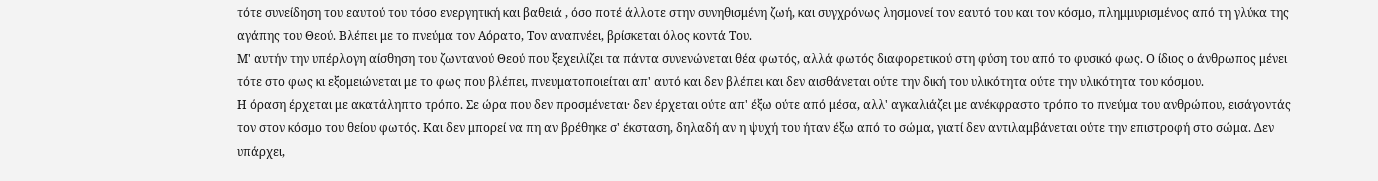τότε συνείδηση του εαυτού του τόσο ενεργητική και βαθειά , όσο ποτέ άλλοτε στην συνηθισμένη ζωή, και συγχρόνως λησμονεί τον εαυτό του και τον κόσμο, πλημμυρισμένος από τη γλύκα της αγάπης του Θεού. Βλέπει με το πνεύμα τον Αόρατο, Τον αναπνέει, βρίσκεται όλος κοντά Του.
Μ' αυτήν την υπέρλογη αίσθηση του ζωντανού Θεού που ξεχειλίζει τα πάντα συνενώνεται θέα φωτός, αλλά φωτός διαφορετικού στη φύση του από το φυσικό φως. Ο ίδιος ο άνθρωπος μένει τότε στο φως κι εξομειώνεται με το φως που βλέπει, πνευματοποιείται απ' αυτό και δεν βλέπει και δεν αισθάνεται ούτε την δική του υλικότητα ούτε την υλικότητα του κόσμου.
Η όραση έρχεται με ακατάληπτο τρόπο. Σε ώρα που δεν προσμένεται· δεν έρχεται ούτε απ' έξω ούτε από μέσα, αλλ' αγκαλιάζει με ανέκφραστο τρόπο το πνεύμα του ανθρώπου, εισάγοντάς τον στον κόσμο του θείου φωτός. Και δεν μπορεί να πη αν βρέθηκε σ' έκσταση, δηλαδή αν η ψυχή του ήταν έξω από το σώμα, γιατί δεν αντιλαμβάνεται ούτε την επιστροφή στο σώμα. Δεν υπάρχει,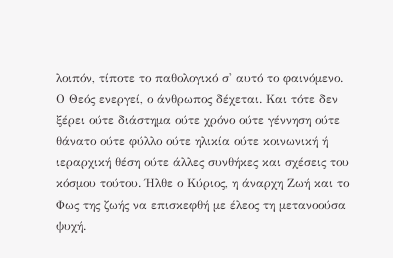λοιπόν, τίποτε το παθολογικό σ' αυτό το φαινόμενο.
Ο Θεός ενεργεί, ο άνθρωπος δέχεται. Και τότε δεν ξέρει ούτε διάστημα ούτε χρόνο ούτε γέννηση ούτε θάνατο ούτε φύλλο ούτε ηλικία ούτε κοινωνική ή ιεραρχική θέση ούτε άλλες συνθήκες και σχέσεις του κόσμου τούτου. Ήλθε ο Κύριος, η άναρχη Ζωή και το Φως της ζωής να επισκεφθή με έλεος τη μετανοούσα ψυχή.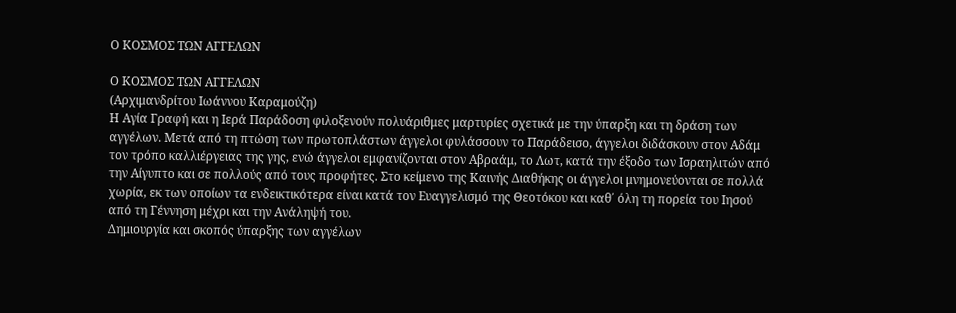Ο ΚΟΣΜΟΣ ΤΩΝ ΑΓΓΕΛΩΝ

Ο ΚΟΣΜΟΣ ΤΩΝ ΑΓΓΕΛΩΝ
(Αρχιμανδρίτου Ιωάννου Καραμούζη)
Η Αγία Γραφή και η Ιερά Παράδοση φιλοξενούν πολυάριθμες μαρτυρίες σχετικά με την ύπαρξη και τη δράση των αγγέλων. Μετά από τη πτώση των πρωτοπλάστων άγγελοι φυλάσσουν το Παράδεισο, άγγελοι διδάσκουν στον Αδάμ τον τρόπο καλλιέργειας της γης, ενώ άγγελοι εμφανίζονται στον Αβραάμ, το Λωτ, κατά την έξοδο των Ισραηλιτών από την Αίγυπτο και σε πολλούς από τους προφήτες. Στο κείμενο της Καινής Διαθήκης οι άγγελοι μνημονεύονται σε πολλά χωρία, εκ των οποίων τα ενδεικτικότερα είναι κατά τον Ευαγγελισμό της Θεοτόκου και καθ΄ όλη τη πορεία του Ιησού από τη Γέννηση μέχρι και την Ανάληψή του.
Δημιουργία και σκοπός ύπαρξης των αγγέλων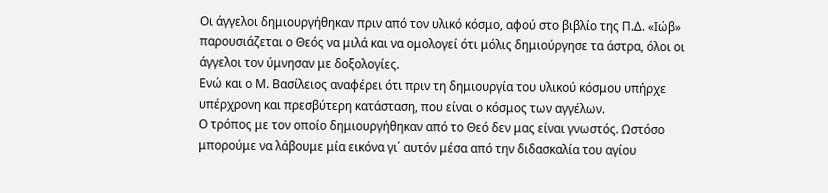Οι άγγελοι δημιουργήθηκαν πριν από τον υλικό κόσμο, αφού στο βιβλίο της Π.Δ. «Ιώβ» παρουσιάζεται ο Θεός να μιλά και να ομολογεί ότι μόλις δημιούργησε τα άστρα, όλοι οι άγγελοι τον ύμνησαν με δοξολογίες.
Ενώ και ο Μ. Βασίλειος αναφέρει ότι πριν τη δημιουργία του υλικού κόσμου υπήρχε υπέρχρονη και πρεσβύτερη κατάσταση, που είναι ο κόσμος των αγγέλων.
Ο τρόπος με τον οποίο δημιουργήθηκαν από το Θεό δεν μας είναι γνωστός. Ωστόσο μπορούμε να λάβουμε μία εικόνα γι΄ αυτόν μέσα από την διδασκαλία του αγίου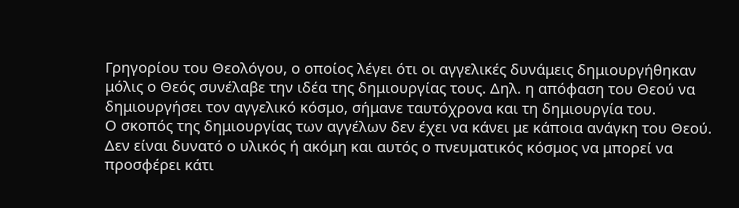Γρηγορίου του Θεολόγου, ο οποίος λέγει ότι οι αγγελικές δυνάμεις δημιουργήθηκαν μόλις ο Θεός συνέλαβε την ιδέα της δημιουργίας τους. Δηλ. η απόφαση του Θεού να δημιουργήσει τον αγγελικό κόσμο, σήμανε ταυτόχρονα και τη δημιουργία του.
Ο σκοπός της δημιουργίας των αγγέλων δεν έχει να κάνει με κάποια ανάγκη του Θεού. Δεν είναι δυνατό ο υλικός ή ακόμη και αυτός ο πνευματικός κόσμος να μπορεί να προσφέρει κάτι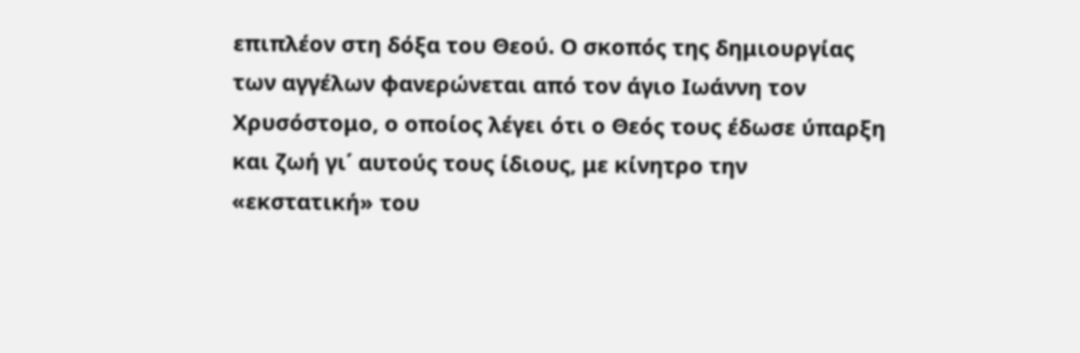επιπλέον στη δόξα του Θεού. Ο σκοπός της δημιουργίας των αγγέλων φανερώνεται από τον άγιο Ιωάννη τον Χρυσόστομο, ο οποίος λέγει ότι ο Θεός τους έδωσε ύπαρξη και ζωή γι΄ αυτούς τους ίδιους, με κίνητρο την «εκστατική» του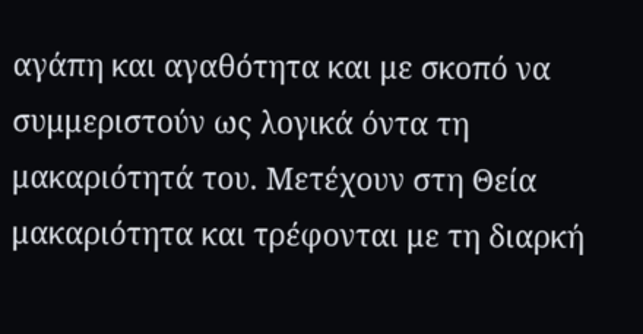αγάπη και αγαθότητα και με σκοπό να συμμεριστούν ως λογικά όντα τη μακαριότητά του. Μετέχουν στη Θεία μακαριότητα και τρέφονται με τη διαρκή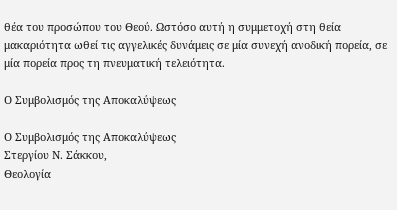θέα του προσώπου του Θεού. Ωστόσο αυτή η συμμετοχή στη θεία μακαριότητα ωθεί τις αγγελικές δυνάμεις σε μία συνεχή ανοδική πορεία, σε μία πορεία προς τη πνευματική τελειότητα.

Ο Συμβολισμός της Αποκαλύψεως

Ο Συμβολισμός της Αποκαλύψεως
Στεργίου Ν. Σάκκου,
Θεολογία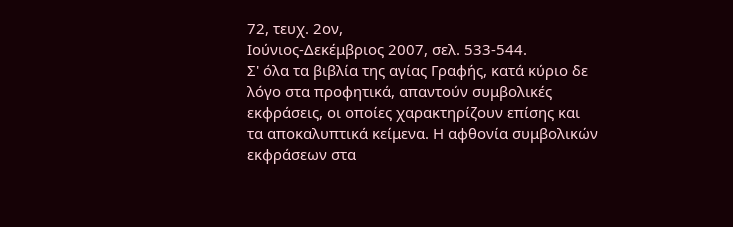72, τευχ. 2ον,
Ιούνιος-Δεκέμβριος 2007, σελ. 533-544.
Σ' όλα τα βιβλία της αγίας Γραφής, κατά κύριο δε λόγο στα προφητικά, απαντούν συμβολικές εκφράσεις, οι οποίες χαρακτηρίζουν επίσης και τα αποκαλυπτικά κείμενα. Η αφθονία συμβολικών εκφράσεων στα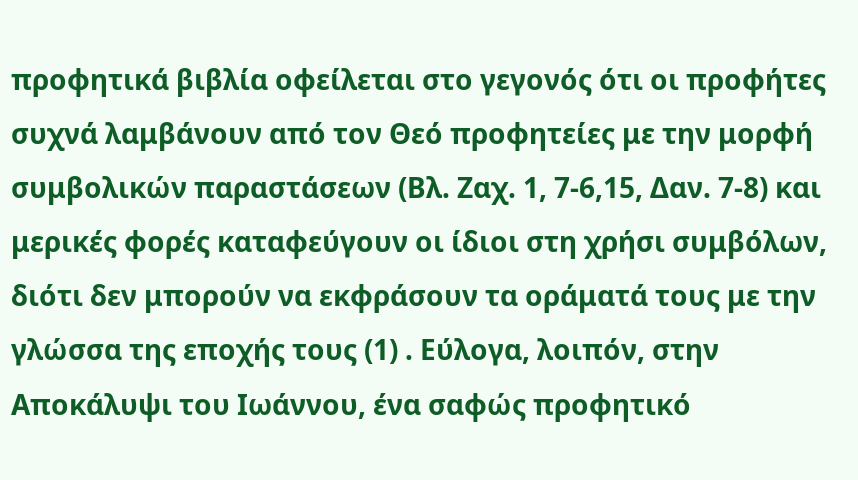προφητικά βιβλία οφείλεται στο γεγονός ότι οι προφήτες συχνά λαμβάνουν από τον Θεό προφητείες με την μορφή συμβολικών παραστάσεων (Βλ. Ζαχ. 1, 7-6,15, Δαν. 7-8) και μερικές φορές καταφεύγουν οι ίδιοι στη χρήσι συμβόλων, διότι δεν μπορούν να εκφράσουν τα οράματά τους με την γλώσσα της εποχής τους (1) . Εύλογα, λοιπόν, στην Αποκάλυψι του Ιωάννου, ένα σαφώς προφητικό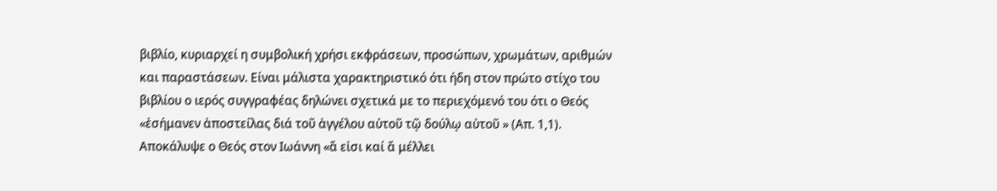βιβλίο, κυριαρχεί η συμβολική χρήσι εκφράσεων, προσώπων, χρωμάτων, αριθμών και παραστάσεων. Είναι μάλιστα χαρακτηριστικό ότι ήδη στον πρώτο στίχο του βιβλίου ο ιερός συγγραφέας δηλώνει σχετικά με το περιεχόμενό του ότι ο Θεός «ἐσήμανεν ἀποστείλας διά τοῦ ἀγγέλου αὐτοῦ τῷ δούλῳ αὐτοῦ » (Απ. 1,1). Αποκάλυψε ο Θεός στον Ιωάννη «ἅ εἰσι καί ἅ μέλλει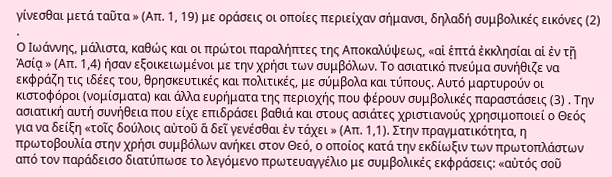γίνεσθαι μετά ταῦτα » (Απ. 1, 19) με οράσεις οι οποίες περιείχαν σήμανσι, δηλαδή συμβολικές εικόνες (2) .
Ο Ιωάννης, μάλιστα, καθώς και οι πρώτοι παραλήπτες της Αποκαλύψεως, «αἱ ἑπτά ἐκκλησίαι αἱ ἐν τῇ Ἀσίᾳ » (Απ. 1,4) ήσαν εξοικειωμένοι με την χρήσι των συμβόλων. Το ασιατικό πνεύμα συνήθιζε να εκφράζη τις ιδέες του, θρησκευτικές και πολιτικές, με σύμβολα και τύπους. Αυτό μαρτυρούν οι κιστοφόροι (νομίσματα) και άλλα ευρήματα της περιοχής που φέρουν συμβολικές παραστάσεις (3) . Την ασιατική αυτή συνήθεια που είχε επιδράσει βαθιά και στους ασιάτες χριστιανούς χρησιμοποιεί ο Θεός για να δείξη «τοῖς δούλοις αὐτοῦ ἅ δεῖ γενέσθαι ἐν τάχει » (Απ. 1,1). Στην πραγματικότητα, η πρωτοβουλία στην χρήσι συμβόλων ανήκει στον Θεό, ο οποίος κατά την εκδίωξιν των πρωτοπλάστων από τον παράδεισο διατύπωσε το λεγόμενο πρωτευαγγέλιο με συμβολικές εκφράσεις: «αὐτός σοῦ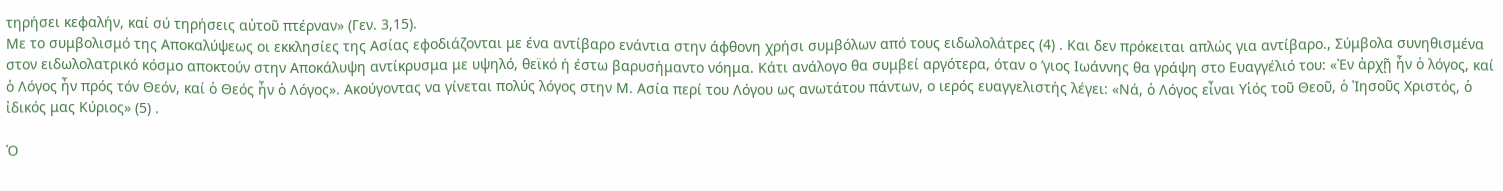τηρήσει κεφαλήν, καί σύ τηρήσεις αὐτοῦ πτέρναν» (Γεν. 3,15).
Με το συμβολισμό της Αποκαλύψεως οι εκκλησίες της Ασίας εφοδιάζονται με ένα αντίβαρο ενάντια στην άφθονη χρήσι συμβόλων από τους ειδωλολάτρες (4) . Και δεν πρόκειται απλώς για αντίβαρο., Σύμβολα συνηθισμένα στον ειδωλολατρικό κόσμο αποκτούν στην Αποκάλυψη αντίκρυσμα με υψηλό, θεϊκό ή έστω βαρυσήμαντο νόημα. Κάτι ανάλογο θα συμβεί αργότερα, όταν ο ʼγιος Ιωάννης θα γράψη στο Ευαγγέλιό του: «Ἐν ἀρχῇ ἦν ὁ λόγος, καί ὁ Λόγος ἦν πρός τόν Θεόν, καί ὁ Θεός ἦν ὁ Λόγος». Ακούγοντας να γίνεται πολύς λόγος στην Μ. Ασία περί του Λόγου ως ανωτάτου πάντων, ο ιερός ευαγγελιστής λέγει: «Νά, ὁ Λόγος εἶναι Υἱός τοῦ Θεοῦ, ὁ Ἰησοῦς Χριστός, ὁ ἰδικός μας Κύριος» (5) .

Ὁ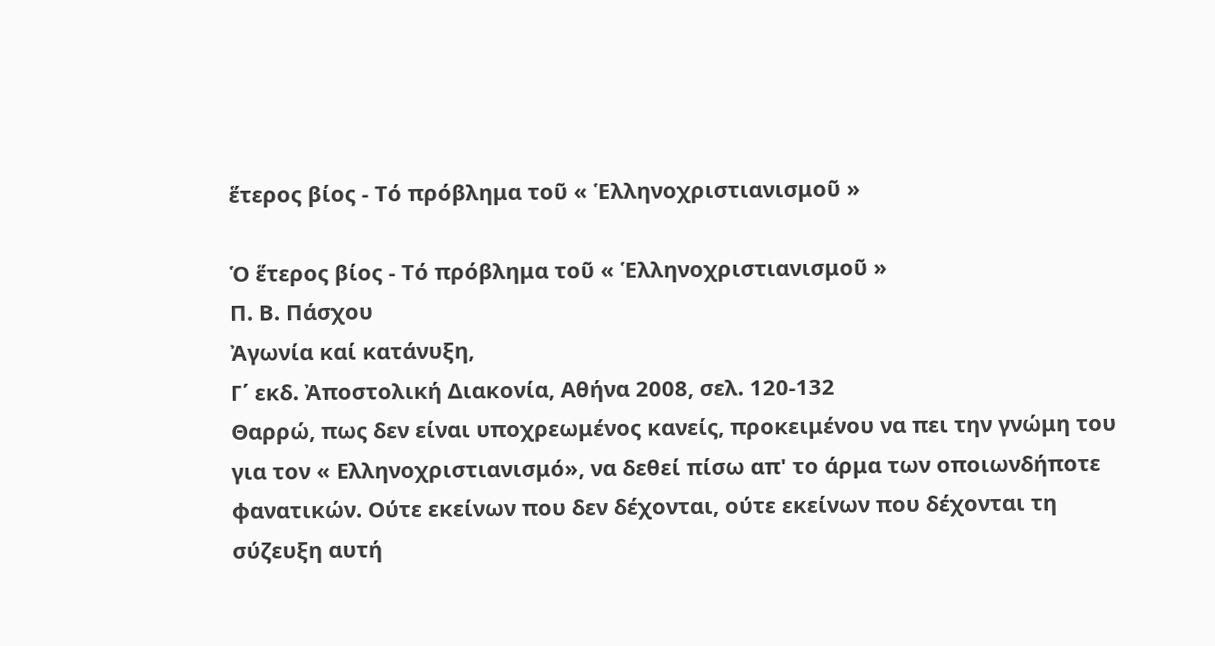ἕτερος βίος - Τό πρόβλημα τοῦ « Ἑλληνοχριστιανισμοῦ »

Ὁ ἕτερος βίος - Τό πρόβλημα τοῦ « Ἑλληνοχριστιανισμοῦ »
Π. Β. Πάσχου
Ἀγωνία καί κατάνυξη,
Γ΄ εκδ. Ἀποστολική Διακονία, Αθήνα 2008, σελ. 120-132
Θαρρώ, πως δεν είναι υποχρεωμένος κανείς, προκειμένου να πει την γνώμη του για τον « Ελληνοχριστιανισμό», να δεθεί πίσω απ' το άρμα των οποιωνδήποτε φανατικών. Ούτε εκείνων που δεν δέχονται, ούτε εκείνων που δέχονται τη σύζευξη αυτή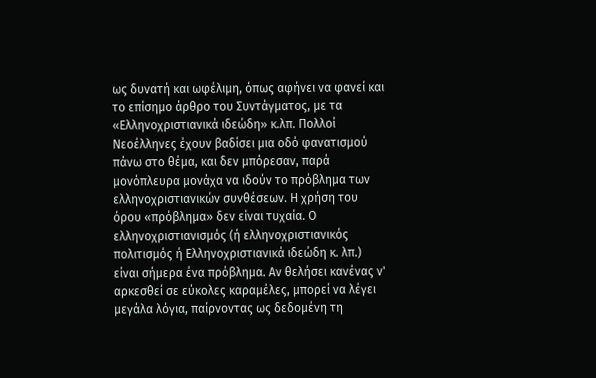ως δυνατή και ωφέλιμη, όπως αφήνει να φανεί και το επίσημο άρθρο του Συντάγματος, με τα «Ελληνοχριστιανικά ιδεώδη» κ.λπ. Πολλοί Νεοέλληνες έχουν βαδίσει μια οδό φανατισμού πάνω στο θέμα, και δεν μπόρεσαν, παρά μονόπλευρα μονάχα να ιδούν το πρόβλημα των ελληνοχριστιανικών συνθέσεων. Η χρήση του όρου «πρόβλημα» δεν είναι τυχαία. Ο ελληνοχριστιανισμός (ή ελληνοχριστιανικός πολιτισμός ή Ελληνοχριστιανικά ιδεώδη κ. λπ.) είναι σήμερα ένα πρόβλημα. Αν θελήσει κανένας ν' αρκεσθεί σε εύκολες καραμέλες, μπορεί να λέγει μεγάλα λόγια, παίρνοντας ως δεδομένη τη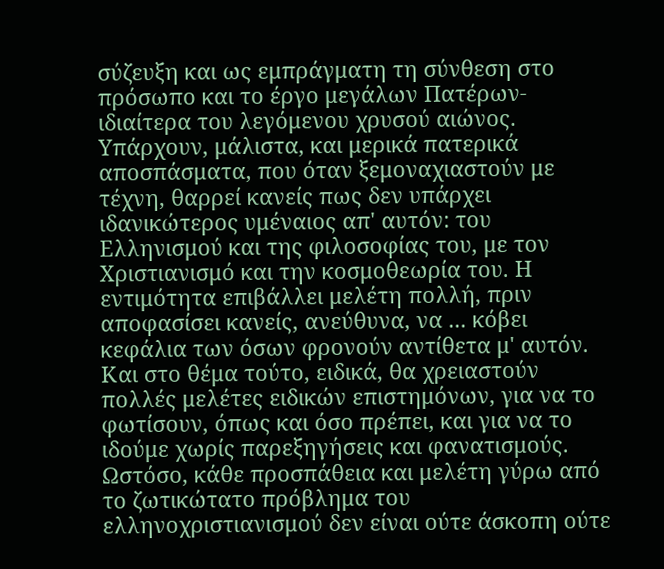σύζευξη και ως εμπράγματη τη σύνθεση στο πρόσωπο και το έργο μεγάλων Πατέρων- ιδιαίτερα του λεγόμενου χρυσού αιώνος. Υπάρχουν, μάλιστα, και μερικά πατερικά αποσπάσματα, που όταν ξεμοναχιαστούν με τέχνη, θαρρεί κανείς πως δεν υπάρχει ιδανικώτερος υμέναιος απ' αυτόν: του Ελληνισμού και της φιλοσοφίας του, με τον Χριστιανισμό και την κοσμοθεωρία του. Η εντιμότητα επιβάλλει μελέτη πολλή, πριν αποφασίσει κανείς, ανεύθυνα, να ... κόβει κεφάλια των όσων φρονούν αντίθετα μ' αυτόν. Και στο θέμα τούτο, ειδικά, θα χρειαστούν πολλές μελέτες ειδικών επιστημόνων, για να το φωτίσουν, όπως και όσο πρέπει, και για να το ιδούμε χωρίς παρεξηγήσεις και φανατισμούς. Ωστόσο, κάθε προσπάθεια και μελέτη γύρω από το ζωτικώτατο πρόβλημα του ελληνοχριστιανισμού δεν είναι ούτε άσκοπη ούτε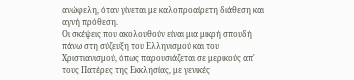ανώφελη, όταν γίνεται με καλοπροαίρετη διάθεση και αγνή πρόθεση.
Οι σκέψεις που ακολουθούν είναι μια μικρή σπουδή πάνω στη σύζευξη του Ελληνισμού και του Χριστιανισμού, όπως παρουσιάζεται σε μερικούς απ' τους Πατέρες της Εκκλησίας, με γενικές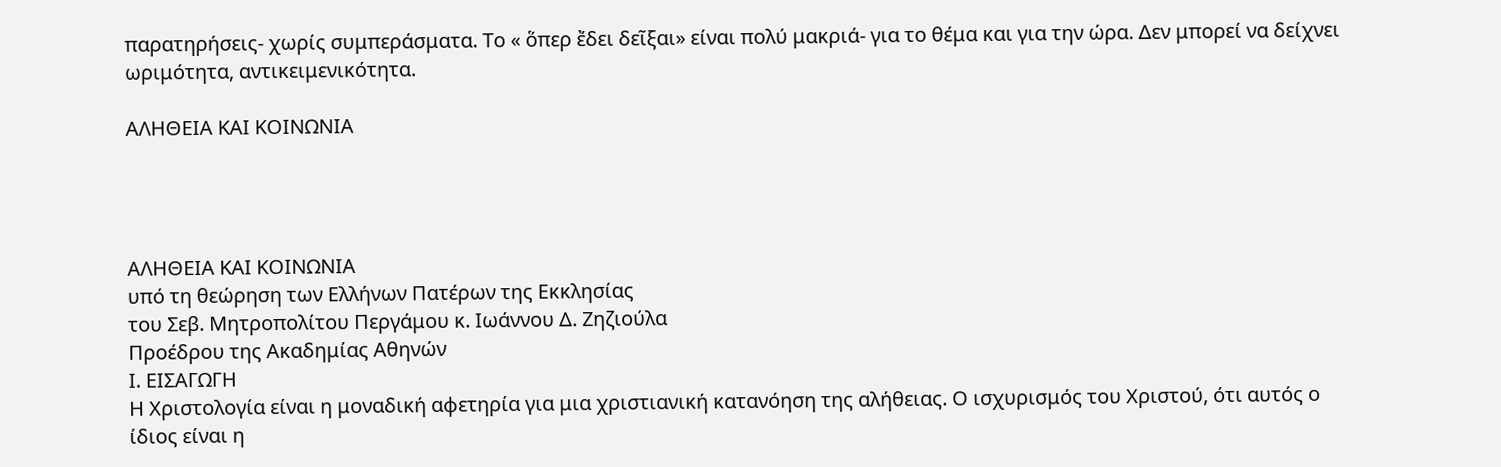παρατηρήσεις- χωρίς συμπεράσματα. Το « ὅπερ ἔδει δεῖξαι» είναι πολύ μακριά- για το θέμα και για την ώρα. Δεν μπορεί να δείχνει ωριμότητα, αντικειμενικότητα.

ΑΛΗΘΕΙΑ ΚΑΙ ΚΟΙΝΩΝΙΑ




ΑΛΗΘΕΙΑ ΚΑΙ ΚΟΙΝΩΝΙΑ
υπό τη θεώρηση των Ελλήνων Πατέρων της Εκκλησίας
του Σεβ. Μητροπολίτου Περγάμου κ. Ιωάννου Δ. Ζηζιούλα
Προέδρου της Ακαδημίας Αθηνών
Ι. ΕΙΣΑΓΩΓΗ
Η Χριστολογία είναι η μοναδική αφετηρία για μια χριστιανική κατανόηση της αλήθειας. Ο ισχυρισμός του Χριστού, ότι αυτός ο ίδιος είναι η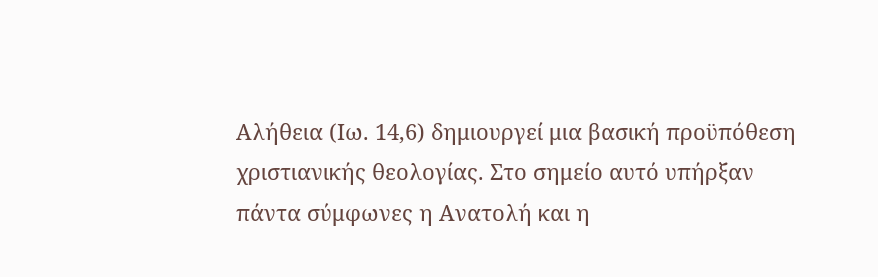Αλήθεια (Ιω. 14,6) δημιουργεί μια βασική προϋπόθεση χριστιανικής θεολογίας. Στο σημείο αυτό υπήρξαν πάντα σύμφωνες η Ανατολή και η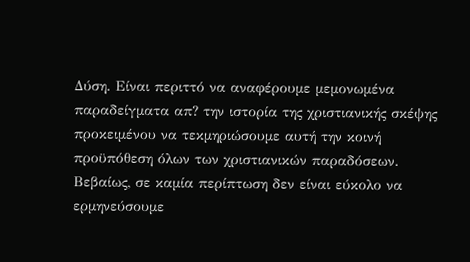Δύση. Είναι περιττό να αναφέρουμε μεμονωμένα παραδείγματα απ? την ιστορία της χριστιανικής σκέψης προκειμένου να τεκμηριώσουμε αυτή την κοινή προϋπόθεση όλων των χριστιανικών παραδόσεων.
Βεβαίως, σε καμία περίπτωση δεν είναι εύκολο να ερμηνεύσουμε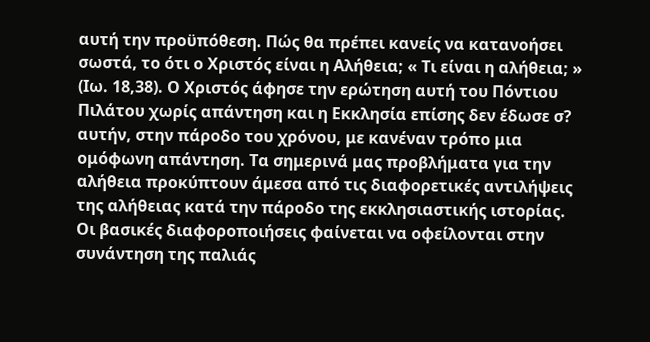αυτή την προϋπόθεση. Πώς θα πρέπει κανείς να κατανοήσει σωστά, το ότι ο Χριστός είναι η Αλήθεια; « Τι είναι η αλήθεια; » (Ιω. 18,38). Ο Χριστός άφησε την ερώτηση αυτή του Πόντιου Πιλάτου χωρίς απάντηση και η Εκκλησία επίσης δεν έδωσε σ? αυτήν, στην πάροδο του χρόνου, με κανέναν τρόπο μια ομόφωνη απάντηση. Τα σημερινά μας προβλήματα για την αλήθεια προκύπτουν άμεσα από τις διαφορετικές αντιλήψεις της αλήθειας κατά την πάροδο της εκκλησιαστικής ιστορίας.
Οι βασικές διαφοροποιήσεις φαίνεται να οφείλονται στην συνάντηση της παλιάς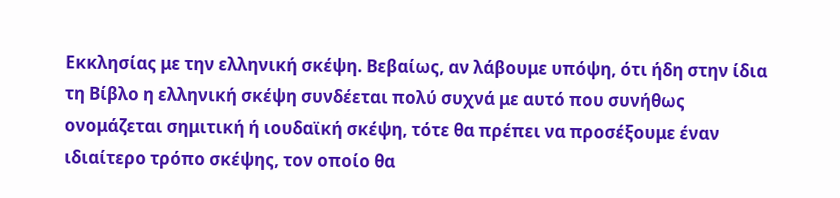Εκκλησίας με την ελληνική σκέψη. Βεβαίως, αν λάβουμε υπόψη, ότι ήδη στην ίδια τη Βίβλο η ελληνική σκέψη συνδέεται πολύ συχνά με αυτό που συνήθως ονομάζεται σημιτική ή ιουδαϊκή σκέψη, τότε θα πρέπει να προσέξουμε έναν ιδιαίτερο τρόπο σκέψης, τον οποίο θα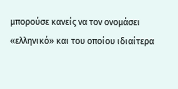μπορούσε κανείς να τον ονομάσει «ελληνικό» και του οποίου ιδιαίτερα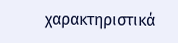χαρακτηριστικά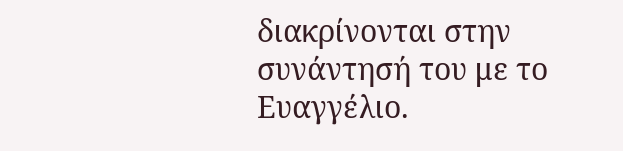διακρίνονται στην συνάντησή του με το Ευαγγέλιο.